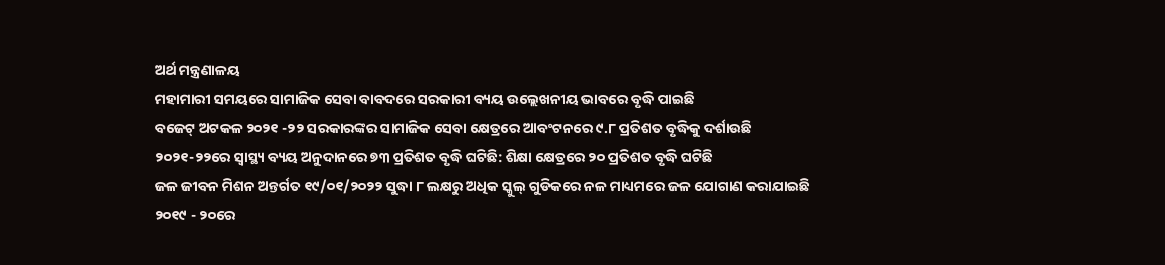ଅର୍ଥ ମନ୍ତ୍ରଣାଳୟ
ମହାମାରୀ ସମୟରେ ସାମାଜିକ ସେବା ବାବଦରେ ସରକାରୀ ବ୍ୟୟ ଉଲ୍ଲେଖନୀୟ ଭାବରେ ବୃଦ୍ଧି ପାଇଛି
ବଜେଟ୍ ଅଟକଳ ୨୦୨୧ -୨୨ ସରକାରଙ୍କର ସାମାଜିକ ସେବା କ୍ଷେତ୍ରରେ ଆବଂଟନରେ ୯.୮ ପ୍ରତିଶତ ବୃଦ୍ଧିକୁ ଦର୍ଶାଉଛି
୨୦୨୧-୨୨ରେ ସ୍ୱାସ୍ଥ୍ୟ ବ୍ୟୟ ଅନୁଦାନରେ ୭୩ ପ୍ରତିଶତ ବୃଦ୍ଧି ଘଟିଛି: ଶିକ୍ଷା କ୍ଷେତ୍ରରେ ୨୦ ପ୍ରତିଶତ ବୃଦ୍ଧି ଘଟିଛି
ଜଳ ଜୀବନ ମିଶନ ଅନ୍ତର୍ଗତ ୧୯/୦୧/୨୦୨୨ ସୁଦ୍ଧା ୮ ଲକ୍ଷରୁ ଅଧିକ ସ୍କୁଲ୍ ଗୁଡିକରେ ନଳ ମାଧ୍ୟମରେ ଜଳ ଯୋଗାଣ କରାଯାଇଛି
୨୦୧୯ - ୨୦ରେ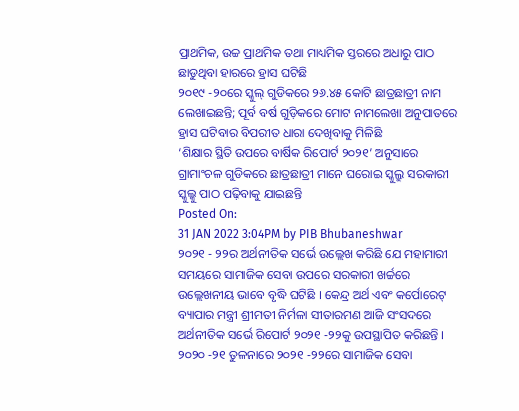ପ୍ରାଥମିକ, ଉଚ୍ଚ ପ୍ରାଥମିକ ତଥା ମାଧ୍ୟମିକ ସ୍ତରରେ ଅଧାରୁ ପାଠ ଛାଡୁଥିବା ହାରରେ ହ୍ରାସ ଘଟିଛି
୨୦୧୯ -୨୦ରେ ସ୍କୁଲ୍ ଗୁଡିକରେ ୨୬.୪୫ କୋଟି ଛାତ୍ରଛାତ୍ରୀ ନାମ ଲେଖାଇଛନ୍ତି; ପୂର୍ବ ବର୍ଷ ଗୁଡ଼ିକରେ ମୋଟ ନାମଲେଖା ଅନୁପାତରେ ହ୍ରାସ ଘଟିବାର ବିପରୀତ ଧାରା ଦେଖିବାକୁ ମିଳିଛି
‘ଶିକ୍ଷାର ସ୍ଥିତି ଉପରେ ବାର୍ଷିକ ରିପୋର୍ଟ ୨୦୨୧’ ଅନୁସାରେ ଗ୍ରାମାଂଚଳ ଗୁଡିକରେ ଛାତ୍ରଛାତ୍ରୀ ମାନେ ଘରୋଇ ସ୍କୁଲ୍ରୁ ସରକାରୀ ସ୍କୁଲ୍କୁ ପାଠ ପଢ଼ିବାକୁ ଯାଇଛନ୍ତି
Posted On:
31 JAN 2022 3:04PM by PIB Bhubaneshwar
୨୦୨୧ - ୨୨ର ଅର୍ଥନୀତିକ ସର୍ଭେ ଉଲ୍ଲେଖ କରିଛି ଯେ ମହାମାରୀ ସମୟରେ ସାମାଜିକ ସେବା ଉପରେ ସରକାରୀ ଖର୍ଚ୍ଚରେ ଉଲ୍ଲେଖନୀୟ ଭାବେ ବୃଦ୍ଧି ଘଟିଛି । କେନ୍ଦ୍ର ଅର୍ଥ ଏବଂ କର୍ପୋରେଟ୍ ବ୍ୟାପାର ମନ୍ତ୍ରୀ ଶ୍ରୀମତୀ ନିର୍ମଳା ସୀତାରମଣ ଆଜି ସଂସଦରେ ଅର୍ଥନୀତିକ ସର୍ଭେ ରିପୋର୍ଟ ୨୦୨୧ -୨୨କୁ ଉପସ୍ଥାପିତ କରିଛନ୍ତି । ୨୦୨୦ -୨୧ ତୁଳନାରେ ୨୦୨୧ -୨୨ରେ ସାମାଜିକ ସେବା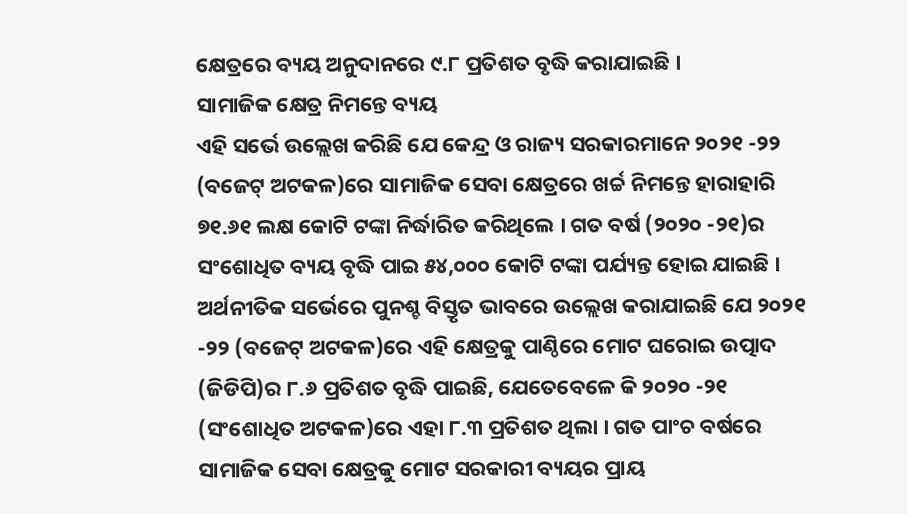କ୍ଷେତ୍ରରେ ବ୍ୟୟ ଅନୁଦାନରେ ୯.୮ ପ୍ରତିଶତ ବୃଦ୍ଧି କରାଯାଇଛି ।
ସାମାଜିକ କ୍ଷେତ୍ର ନିମନ୍ତେ ବ୍ୟୟ
ଏହି ସର୍ଭେ ଉଲ୍ଲେଖ କରିଛି ଯେ କେନ୍ଦ୍ର ଓ ରାଜ୍ୟ ସରକାରମାନେ ୨୦୨୧ -୨୨ (ବଜେଟ୍ ଅଟକଳ)ରେ ସାମାଜିକ ସେବା କ୍ଷେତ୍ରରେ ଖର୍ଚ୍ଚ ନିମନ୍ତେ ହାରାହାରି ୭୧.୬୧ ଲକ୍ଷ କୋଟି ଟଙ୍କା ନିର୍ଦ୍ଧାରିତ କରିଥିଲେ । ଗତ ବର୍ଷ (୨୦୨୦ -୨୧)ର ସଂଶୋଧିତ ବ୍ୟୟ ବୃଦ୍ଧି ପାଇ ୫୪,୦୦୦ କୋଟି ଟଙ୍କା ପର୍ଯ୍ୟନ୍ତ ହୋଇ ଯାଇଛି । ଅର୍ଥନୀତିକ ସର୍ଭେରେ ପୁନଶ୍ଚ ବିସ୍ତୃତ ଭାବରେ ଉଲ୍ଲେଖ କରାଯାଇଛି ଯେ ୨୦୨୧ -୨୨ (ବଜେଟ୍ ଅଟକଳ)ରେ ଏହି କ୍ଷେତ୍ରକୁ ପାଣ୍ଠିରେ ମୋଟ ଘରୋଇ ଉତ୍ପାଦ (ଜିଡିପି)ର ୮.୬ ପ୍ରତିଶତ ବୃଦ୍ଧି ପାଇଛି, ଯେତେବେଳେ କି ୨୦୨୦ -୨୧ (ସଂଶୋଧିତ ଅଟକଳ)ରେ ଏହା ୮.୩ ପ୍ରତିଶତ ଥିଲା । ଗତ ପାଂଚ ବର୍ଷରେ ସାମାଜିକ ସେବା କ୍ଷେତ୍ରକୁ ମୋଟ ସରକାରୀ ବ୍ୟୟର ପ୍ରାୟ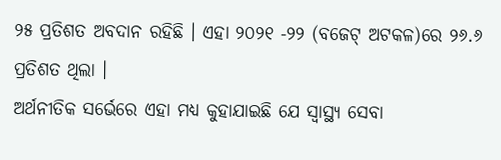୨୫ ପ୍ରତିଶତ ଅବଦାନ ରହିଛି । ଏହା ୨୦୨୧ -୨୨ (ବଜେଟ୍ ଅଟକଳ)ରେ ୨୬.୬ ପ୍ରତିଶତ ଥିଲା ।
ଅର୍ଥନୀତିକ ସର୍ଭେରେ ଏହା ମଧ୍ୟ କୁହାଯାଇଛି ଯେ ସ୍ୱାସ୍ଥ୍ୟ ସେବା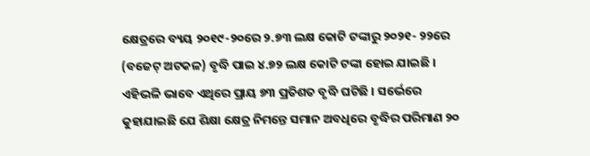କ୍ଷେତ୍ରରେ ବ୍ୟୟ ୨୦୧୯-୨୦ରେ ୨.୭୩ ଲକ୍ଷ କୋଟି ଟଙ୍କାରୁ ୨୦୨୧- ୨୨ରେ (ବଜେଟ୍ ଅଟକଳ) ବୃଦ୍ଧି ପାଇ ୪.୭୨ ଲକ୍ଷ କୋଟି ଟଙ୍କା ହୋଇ ଯାଇଛି । ଏହିଭଳି ଭାବେ ଏଥିରେ ପ୍ରାୟ ୭୩ ପ୍ରତିଶତ ବୃଦ୍ଧି ଘଟିଛି । ସର୍ଭେରେ କୁହାଯାଇଛି ଯେ ଶିକ୍ଷା କ୍ଷେତ୍ର ନିମନ୍ତେ ସମାନ ଅବଧିରେ ବୃଦ୍ଧିର ପରିମାଣ ୨୦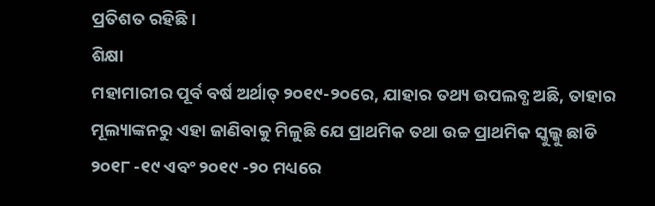ପ୍ରତିଶତ ରହିଛି ।
ଶିକ୍ଷା
ମହାମାରୀର ପୂର୍ବ ବର୍ଷ ଅର୍ଥାତ୍ ୨୦୧୯-୨୦ରେ, ଯାହାର ତଥ୍ୟ ଉପଲବ୍ଧ ଅଛି, ତାହାର ମୂଲ୍ୟାଙ୍କନରୁ ଏହା ଜାଣିବାକୁ ମିଳୁଛି ଯେ ପ୍ରାଥମିକ ତଥା ଉଚ୍ଚ ପ୍ରାଥମିକ ସ୍କୁଲ୍କୁ ଛାଡି ୨୦୧୮ -୧୯ ଏବଂ ୨୦୧୯ -୨୦ ମଧ୍ୟରେ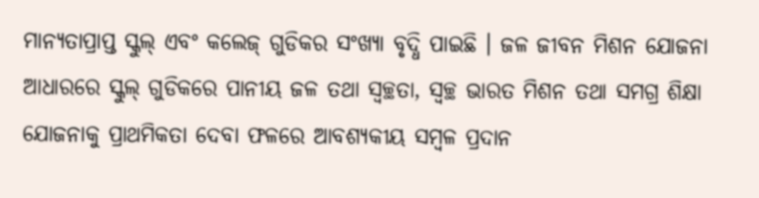ମାନ୍ୟତାପ୍ରାପ୍ତ ସ୍କୁଲ୍ ଏବଂ କଲେଜ୍ ଗୁଡିକର ସଂଖ୍ୟା ବୃଦ୍ଧି ପାଇଛି । ଜଳ ଜୀବନ ମିଶନ ଯୋଜନା ଆଧାରରେ ସ୍କୁଲ୍ ଗୁଡିକରେ ପାନୀୟ ଜଳ ତଥା ସ୍ୱଚ୍ଛତା, ସ୍ୱଚ୍ଛ ଭାରତ ମିଶନ ତଥା ସମଗ୍ର ଶିକ୍ଷା ଯୋଜନାକୁ ପ୍ରାଥମିକତା ଦେବା ଫଳରେ ଆବଶ୍ୟକୀୟ ସମ୍ବଳ ପ୍ରଦାନ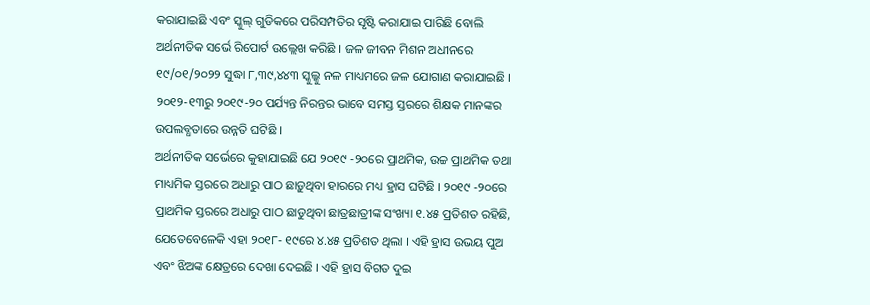କରାଯାଇଛି ଏବଂ ସ୍କୁଲ୍ ଗୁଡିକରେ ପରିସମ୍ପତିର ସୃଷ୍ଟି କରାଯାଇ ପାରିଛି ବୋଲି ଅର୍ଥନୀତିକ ସର୍ଭେ ରିପୋର୍ଟ ଉଲ୍ଲେଖ କରିଛି । ଜଳ ଜୀବନ ମିଶନ ଅଧୀନରେ ୧୯/୦୧/୨୦୨୨ ସୁଦ୍ଧା ୮,୩୯,୪୪୩ ସ୍କୁଲ୍କୁ ନଳ ମାଧ୍ୟମରେ ଜଳ ଯୋଗାଣ କରାଯାଇଛି । ୨୦୧୨-୧୩ରୁ ୨୦୧୯-୨୦ ପର୍ଯ୍ୟନ୍ତ ନିରନ୍ତର ଭାବେ ସମସ୍ତ ସ୍ତରରେ ଶିକ୍ଷକ ମାନଙ୍କର ଉପଲବ୍ଧତାରେ ଉନ୍ନତି ଘଟିଛି ।
ଅର୍ଥନୀତିକ ସର୍ଭେରେ କୁହାଯାଇଛି ଯେ ୨୦୧୯ -୨୦ରେ ପ୍ରାଥମିକ, ଉଚ୍ଚ ପ୍ରାଥମିକ ତଥା ମାଧ୍ୟମିକ ସ୍ତରରେ ଅଧାରୁ ପାଠ ଛାଡ଼ୁଥିବା ହାରରେ ମଧ୍ୟ ହ୍ରାସ ଘଟିଛି । ୨୦୧୯ -୨୦ରେ ପ୍ରାଥମିକ ସ୍ତରରେ ଅଧାରୁ ପାଠ ଛାଡୁଥିବା ଛାତ୍ରଛାତ୍ରୀଙ୍କ ସଂଖ୍ୟା ୧.୪୫ ପ୍ରତିଶତ ରହିଛି, ଯେତେବେଳେକି ଏହା ୨୦୧୮- ୧୯ରେ ୪.୪୫ ପ୍ରତିଶତ ଥିଲା । ଏହି ହ୍ରାସ ଉଭୟ ପୁଅ ଏବଂ ଝିଅଙ୍କ କ୍ଷେତ୍ରରେ ଦେଖା ଦେଇଛି । ଏହି ହ୍ରାସ ବିଗତ ଦୁଇ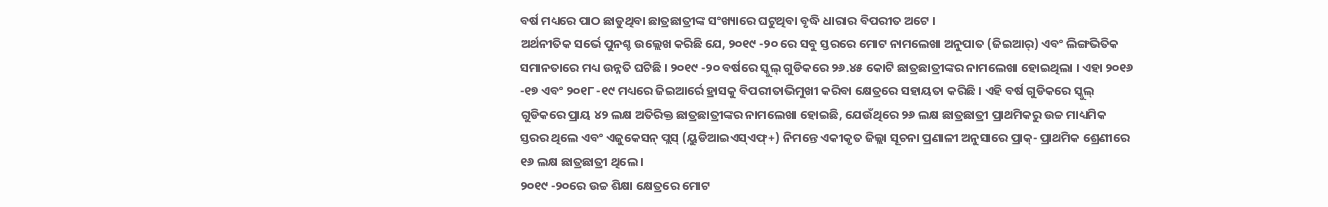ବର୍ଷ ମଧ୍ୟରେ ପାଠ ଛାଡୁଥିବା ଛାତ୍ରଛାତ୍ରୀଙ୍କ ସଂଖ୍ୟାରେ ଘଟୁଥିବା ବୃଦ୍ଧି ଧାରାର ବିପରୀତ ଅଟେ ।
ଅର୍ଥନୀତିକ ସର୍ଭେ ପୁନଶ୍ଚ ଉଲ୍ଲେଖ କରିଛି ଯେ, ୨୦୧୯ -୨୦ ରେ ସବୁ ସ୍ତରରେ ମୋଟ ନାମଲେଖା ଅନୁପାତ (ଜିଇଆର୍) ଏବଂ ଲିଙ୍ଗଭିତିକ ସମାନତାରେ ମଧ୍ୟ ଉନ୍ନତି ଘଟିଛି । ୨୦୧୯ -୨୦ ବର୍ଷରେ ସ୍କୁଲ୍ ଗୁଡିକରେ ୨୬.୪୫ କୋଟି ଛାତ୍ରଛାତ୍ରୀଙ୍କର ନାମଲେଖା ହୋଇଥିଲା । ଏହା ୨୦୧୬ -୧୭ ଏବଂ ୨୦୧୮ -୧୯ ମଧ୍ୟରେ ଜିଇଆର୍ରେ ହ୍ରାସକୁ ବିପରୀତାଭିମୁଖୀ କରିବା କ୍ଷେତ୍ରରେ ସହାୟତା କରିଛି । ଏହି ବର୍ଷ ଗୁଡିକରେ ସ୍କୁଲ୍ ଗୁଡିକରେ ପ୍ରାୟ ୪୨ ଲକ୍ଷ ଅତିରିକ୍ତ ଛାତ୍ରଛାତ୍ରୀଙ୍କର ନାମଲେଖା ହୋଇଛି, ଯେଉଁଥିରେ ୨୬ ଲକ୍ଷ ଛାତ୍ରଛାତ୍ରୀ ପ୍ରାଥମିକରୁ ଉଚ୍ଚ ମାଧ୍ୟମିକ ସ୍ତରର ଥିଲେ ଏବଂ ଏଜୁକେସନ୍ ପ୍ଲସ୍ (ୟୁଡିଆଇଏସ୍ଏଫ୍+) ନିମନ୍ତେ ଏକୀକୃତ ଜିଲ୍ଲା ସୂଚନା ପ୍ରଣାଳୀ ଅନୁସାରେ ପ୍ରାକ୍- ପ୍ରାଥମିକ ଶ୍ରେଣୀରେ ୧୬ ଲକ୍ଷ ଛାତ୍ରଛାତ୍ରୀ ଥିଲେ ।
୨୦୧୯ -୨୦ରେ ଉଚ୍ଚ ଶିକ୍ଷା କ୍ଷେତ୍ରରେ ମୋଟ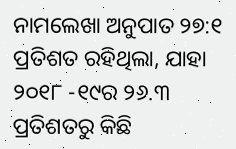ନାମଲେଖା ଅନୁପାତ ୨୭:୧ ପ୍ରତିଶତ ରହିଥିଲା, ଯାହା ୨୦୧୮ -୧୯ର ୨୬.୩ ପ୍ରତିଶତରୁ କିଛି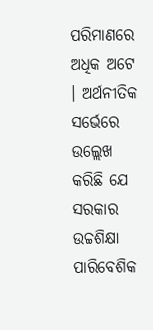ପରିମାଣରେ ଅଧିକ ଅଟେ । ଅର୍ଥନୀତିକ ସର୍ଭେରେ ଉଲ୍ଲେଖ କରିଛି ଯେ ସରକାର ଉଚ୍ଚଶିକ୍ଷା ପାରିବେଶିକ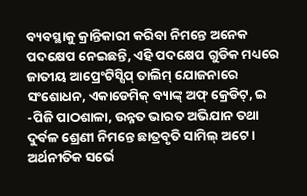ବ୍ୟବସ୍ଥାକୁ କ୍ରାନ୍ତିକାରୀ କରିବା ନିମନ୍ତେ ଅନେକ ପଦକ୍ଷେପ ନେଇଛନ୍ତି, ଏହି ପଦକ୍ଷେପ ଗୁଡିକ ମଧ୍ୟରେ ଜାତୀୟ ଆପ୍ରେଂଟିସ୍ସିପ୍ ତାଲିମ୍ ଯୋଜନାରେ ସଂଶୋଧନ, ଏକାଡେମିକ୍ ବ୍ୟାଙ୍କ୍ ଅଫ୍ କ୍ରେଡିଟ୍, ଇ -ପିଜି ପାଠଶାଳା, ଉନ୍ନତ ଭାରତ ଅଭିଯାନ ତଥା ଦୁର୍ବଳ ଶ୍ରେଣୀ ନିମନ୍ତେ ଛାତ୍ରବୃତି ସାମିଲ୍ ଅଟେ ।
ଅର୍ଥନୀତିକ ସର୍ଭେ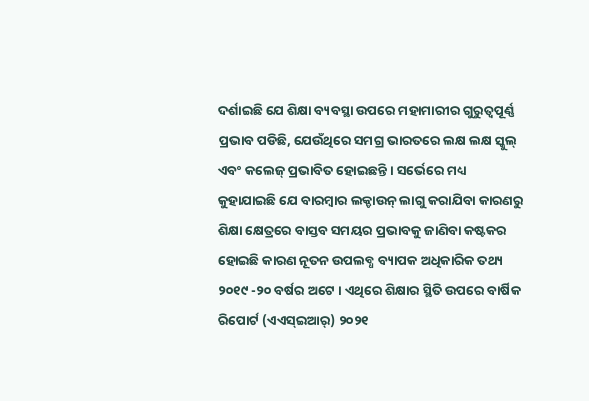ଦର୍ଶାଇଛି ଯେ ଶିକ୍ଷା ବ୍ୟବସ୍ଥା ଉପରେ ମହାମାରୀର ଗୁରୁତ୍ୱପୂର୍ଣ୍ଣ ପ୍ରଭାବ ପଡିଛି, ଯେଉଁଥିରେ ସମଗ୍ର ଭାରତରେ ଲକ୍ଷ ଲକ୍ଷ ସ୍କୁଲ୍ ଏବଂ କଲେଜ୍ ପ୍ରଭାବିତ ହୋଇଛନ୍ତି । ସର୍ଭେରେ ମଧ୍ୟ କୁହାଯାଇଛି ଯେ ବାରମ୍ବାର ଲକ୍ଡାଉନ୍ ଲାଗୁ କରାଯିବା କାରଣରୁ ଶିକ୍ଷା କ୍ଷେତ୍ରରେ ବାସ୍ତବ ସମୟର ପ୍ରଭାବକୁ ଜାଣିବା କଷ୍ଟକର ହୋଇଛି କାରଣ ନୂତନ ଉପଲବ୍ଧ ବ୍ୟାପକ ଅଧିକାରିକ ତଥ୍ୟ ୨୦୧୯ -୨୦ ବର୍ଷର ଅଟେ । ଏଥିରେ ଶିକ୍ଷାର ସ୍ଥିତି ଉପରେ ବାର୍ଷିକ ରିପୋର୍ଟ (ଏଏସ୍ଇଆର୍) ୨୦୨୧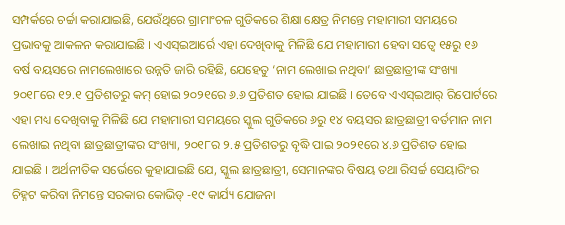ସମ୍ପର୍କରେ ଚର୍ଚ୍ଚା କରାଯାଇଛି, ଯେଉଁଥିରେ ଗ୍ରାମାଂଚଳ ଗୁଡିକରେ ଶିକ୍ଷା କ୍ଷେତ୍ର ନିମନ୍ତେ ମହାମାରୀ ସମୟରେ ପ୍ରଭାବକୁ ଆକଳନ କରାଯାଇଛି । ଏଏସ୍ଇଆର୍ରେ ଏହା ଦେଖିବାକୁ ମିଳିଛି ଯେ ମହାମାରୀ ହେବା ସତ୍ୱେ ୧୫ରୁ ୧୬ ବର୍ଷ ବୟସରେ ନାମଲେଖାରେ ଉନ୍ନତି ଜାରି ରହିଛି, ଯେହେତୁ ‘ନାମ ଲେଖାଇ ନଥିବା’ ଛାତ୍ରଛାତ୍ରୀଙ୍କ ସଂଖ୍ୟା ୨୦୧୮ରେ ୧୨.୧ ପ୍ରତିଶତରୁ କମ୍ ହୋଇ ୨୦୨୧ରେ ୬.୬ ପ୍ରତିଶତ ହୋଇ ଯାଇଛି । ତେବେ ଏଏସ୍ଇଆର୍ ରିପୋର୍ଟରେ ଏହା ମଧ୍ୟ ଦେଖିବାକୁ ମିଳିଛି ଯେ ମହାମାରୀ ସମୟରେ ସ୍କୁଲ ଗୁଡିକରେ ୬ରୁ ୧୪ ବୟସର ଛାତ୍ରଛାତ୍ରୀ ବର୍ତମାନ ନାମ ଲେଖାଇ ନଥିବା ଛାତ୍ରଛାତ୍ରୀଙ୍କର ସଂଖ୍ୟା, ୨୦୧୮ର ୨.୫ ପ୍ରତିଶତରୁ ବୃଦ୍ଧି ପାଇ ୨୦୨୧ରେ ୪.୬ ପ୍ରତିଶତ ହୋଇ ଯାଇଛି । ଅର୍ଥନୀତିକ ସର୍ଭେରେ କୁହାଯାଇଛି ଯେ, ସ୍କୁଲ ଛାତ୍ରଛାତ୍ରୀ, ସେମାନଙ୍କର ବିଷୟ ତଥା ରିସର୍ଚ୍ଚ ସେୟାରିଂର ଚିହ୍ନଟ କରିବା ନିମନ୍ତେ ସରକାର କୋଭିଡ୍ -୧୯ କାର୍ଯ୍ୟ ଯୋଜନା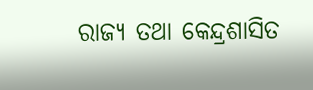ରାଜ୍ୟ ତଥା କେନ୍ଦ୍ରଶାସିତ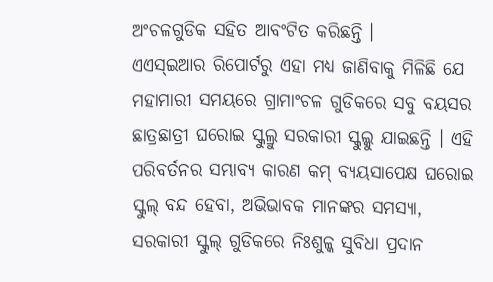ଅଂଚଳଗୁଡିକ ସହିତ ଆବଂଟିତ କରିଛନ୍ତି ।
ଏଏସ୍ଇଆର ରିପୋର୍ଟରୁ ଏହା ମଧ୍ୟ ଜାଣିବାକୁ ମିଳିଛି ଯେ ମହାମାରୀ ସମୟରେ ଗ୍ରାମାଂଚଳ ଗୁଡିକରେ ସବୁ ବୟସର ଛାତ୍ରଛାତ୍ରୀ ଘରୋଇ ସ୍କୁଲ୍ରୁ ସରକାରୀ ସ୍କୁଲ୍କୁ ଯାଇଛନ୍ତି । ଏହି ପରିବର୍ତନର ସମ୍ଭାବ୍ୟ କାରଣ କମ୍ ବ୍ୟୟସାପେକ୍ଷ ଘରୋଇ ସ୍କୁଲ୍ ବନ୍ଦ ହେବା, ଅଭିଭାବକ ମାନଙ୍କର ସମସ୍ୟା, ସରକାରୀ ସ୍କୁଲ୍ ଗୁଡିକରେ ନିଃଶୁଳ୍କ ସୁବିଧା ପ୍ରଦାନ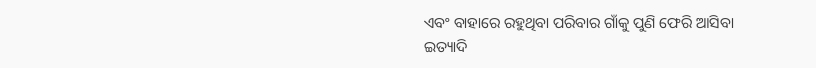ଏବଂ ବାହାରେ ରହୁଥିବା ପରିବାର ଗାଁକୁ ପୁଣି ଫେରି ଆସିବା ଇତ୍ୟାଦି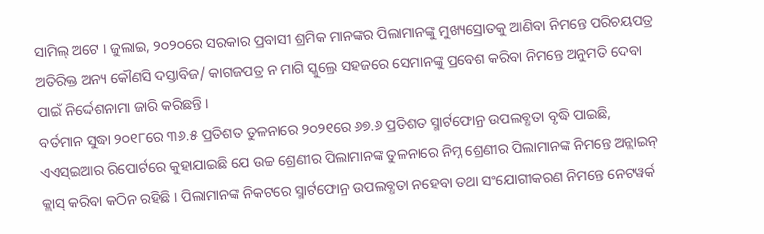ସାମିଲ୍ ଅଟେ । ଜୁଲାଇ, ୨୦୨୦ରେ ସରକାର ପ୍ରବାସୀ ଶ୍ରମିକ ମାନଙ୍କର ପିଲାମାନଙ୍କୁ ମୁଖ୍ୟସ୍ରୋତକୁ ଆଣିବା ନିମନ୍ତେ ପରିଚୟପତ୍ର ଅତିରିକ୍ତ ଅନ୍ୟ କୌଣସି ଦସ୍ତାବିଜ/ କାଗଜପତ୍ର ନ ମାଗି ସ୍କୁଲ୍ରେ ସହଜରେ ସେମାନଙ୍କୁ ପ୍ରବେଶ କରିବା ନିମନ୍ତେ ଅନୁମତି ଦେବା ପାଇଁ ନିର୍ଦ୍ଦେଶନାମା ଜାରି କରିଛନ୍ତି ।
ବର୍ତମାନ ସୁଦ୍ଧା ୨୦୧୮ରେ ୩୬.୫ ପ୍ରତିଶତ ତୁଳନାରେ ୨୦୨୧ରେ ୬୭.୬ ପ୍ରତିଶତ ସ୍ମାର୍ଟଫୋନ୍ର ଉପଲବ୍ଧତା ବୃଦ୍ଧି ପାଇଛି, ଏଏସ୍ଇଆର ରିପୋର୍ଟରେ କୁହାଯାଇଛି ଯେ ଉଚ୍ଚ ଶ୍ରେଣୀର ପିଲାମାନଙ୍କ ତୁଳନାରେ ନିମ୍ନ ଶ୍ରେଣୀର ପିଲାମାନଙ୍କ ନିମନ୍ତେ ଅନ୍ଲାଇନ୍ କ୍ଲାସ୍ କରିବା କଠିନ ରହିଛି । ପିଲାମାନଙ୍କ ନିକଟରେ ସ୍ମାର୍ଟଫୋନ୍ର ଉପଲବ୍ଧତା ନହେବା ତଥା ସଂଯୋଗୀକରଣ ନିମନ୍ତେ ନେଟୱର୍କ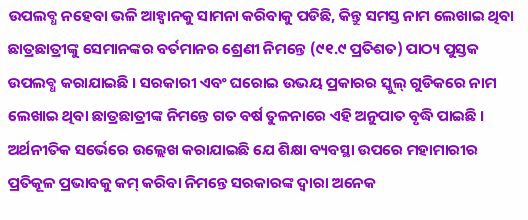ଉପଲବ୍ଧ ନହେବା ଭଳି ଆହ୍ୱାନକୁ ସାମନା କରିବାକୁ ପଡିଛି, କିନ୍ତୁ ସମସ୍ତ ନାମ ଲେଖାଇ ଥିବା ଛାତ୍ରଛାତ୍ରୀଙ୍କୁ ସେମାନଙ୍କର ବର୍ତମାନର ଶ୍ରେଣୀ ନିମନ୍ତେ (୯୧.୯ ପ୍ରତିଶତ) ପାଠ୍ୟ ପୁସ୍ତକ ଉପଲବ୍ଧ କରାଯାଇଛି । ସରକାରୀ ଏବଂ ଘରୋଇ ଉଭୟ ପ୍ରକାରର ସ୍କୁଲ୍ ଗୁଡିକରେ ନାମ ଲେଖାଇ ଥିବା ଛାତ୍ରଛାତ୍ରୀଙ୍କ ନିମନ୍ତେ ଗତ ବର୍ଷ ତୁଳନାରେ ଏହି ଅନୁପାତ ବୃଦ୍ଧି ପାଇଛି ।
ଅର୍ଥନୀତିକ ସର୍ଭେରେ ଉଲ୍ଲେଖ କରାଯାଇଛି ଯେ ଶିକ୍ଷା ବ୍ୟବସ୍ଥା ଉପରେ ମହାମାରୀର ପ୍ରତିକୂଳ ପ୍ରଭାବକୁ କମ୍ କରିବା ନିମନ୍ତେ ସରକାରଙ୍କ ଦ୍ୱାରା ଅନେକ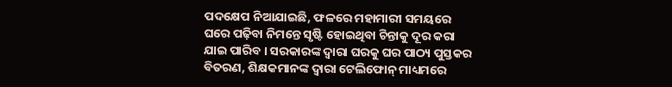ପଦକ୍ଷେପ ନିଆଯାଇଛି, ଫଳରେ ମହାମାରୀ ସମୟରେ ଘରେ ପଢ଼ିବା ନିମନ୍ତେ ସୃଷ୍ଟି ହୋଇଥିବା ଚିନ୍ତାକୁ ଦୂର କରା ଯାଇ ପାରିବ । ସରକାରଙ୍କ ଦ୍ୱାରା ଘରକୁ ଘର ପାଠ୍ୟ ପୁସ୍ତକର ବିତରଣ, ଶିକ୍ଷକମାନଙ୍କ ଦ୍ୱାରା ଟେଲିଫୋନ୍ ମାଧ୍ୟମରେ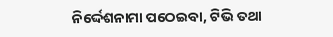ନିର୍ଦ୍ଦେଶନାମା ପଠେଇବା, ଟିଭି ତଥା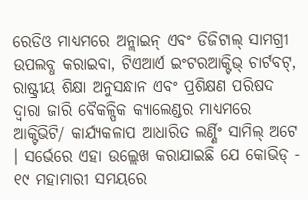ରେଡିଓ ମାଧ୍ୟମରେ ଅନ୍ଲାଇନ୍ ଏବଂ ଡିଜିଟାଲ୍ ସାମଗ୍ରୀ ଉପଲବ୍ଧ କରାଇବା, ଟିଏଆର୍ଏ ଇଂଟରଆକ୍ଟିଭ୍ ଚାର୍ଟବଟ୍, ରାଷ୍ଟ୍ରୀୟ ଶିକ୍ଷା ଅନୁସନ୍ଧାନ ଏବଂ ପ୍ରଶିକ୍ଷଣ ପରିଷଦ ଦ୍ୱାରା ଜାରି ବୈକଳ୍ପିକ କ୍ୟାଲେଣ୍ଡର ମାଧ୍ୟମରେ ଆକ୍ଟିଭିଟି/ କାର୍ଯ୍ୟକଳାପ ଆଧାରିତ ଲର୍ଣ୍ଣିଂ ସାମିଲ୍ ଅଟେ । ସର୍ଭେରେ ଏହା ଉଲ୍ଲେଖ କରାଯାଇଛି ଯେ କୋଭିଡ୍ - ୧୯ ମହାମାରୀ ସମୟରେ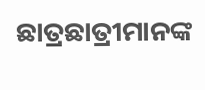ଛାତ୍ରଛାତ୍ରୀମାନଙ୍କ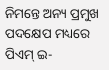ନିମନ୍ତେ ଅନ୍ୟ ପ୍ରମୁଖ ପଦକ୍ଷେପ ମଧ୍ୟରେ ପିଏମ୍ ଇ-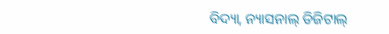ବିଦ୍ୟା, ନ୍ୟାସନାଲ୍ ଡିଜିଟାଲ୍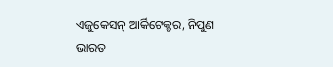ଏଜୁକେସନ୍ ଆର୍କିଟେକ୍ଚର, ନିପୁଣ ଭାରତ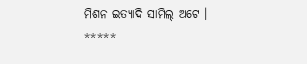ମିଶନ ଇତ୍ୟାଦି ସାମିଲ୍ ଅଟେ ।
*****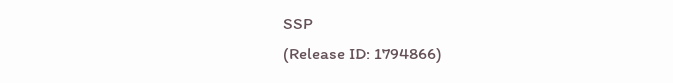SSP
(Release ID: 1794866)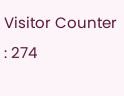Visitor Counter : 274